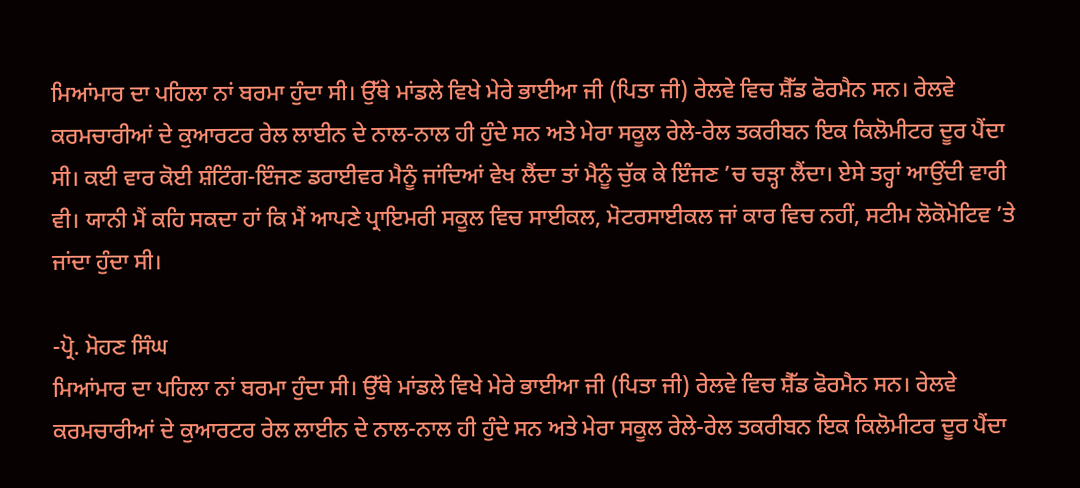ਮਿਆਂਮਾਰ ਦਾ ਪਹਿਲਾ ਨਾਂ ਬਰਮਾ ਹੁੰਦਾ ਸੀ। ਉੱਥੇ ਮਾਂਡਲੇ ਵਿਖੇ ਮੇਰੇ ਭਾਈਆ ਜੀ (ਪਿਤਾ ਜੀ) ਰੇਲਵੇ ਵਿਚ ਸ਼ੈੱਡ ਫੋਰਮੈਨ ਸਨ। ਰੇਲਵੇ ਕਰਮਚਾਰੀਆਂ ਦੇ ਕੁਆਰਟਰ ਰੇਲ ਲਾਈਨ ਦੇ ਨਾਲ-ਨਾਲ ਹੀ ਹੁੰਦੇ ਸਨ ਅਤੇ ਮੇਰਾ ਸਕੂਲ ਰੇਲੇ-ਰੇਲ ਤਕਰੀਬਨ ਇਕ ਕਿਲੋਮੀਟਰ ਦੂਰ ਪੈਂਦਾ ਸੀ। ਕਈ ਵਾਰ ਕੋਈ ਸ਼ੰਟਿੰਗ-ਇੰਜਣ ਡਰਾਈਵਰ ਮੈਨੂੰ ਜਾਂਦਿਆਂ ਵੇਖ ਲੈਂਦਾ ਤਾਂ ਮੈਨੂੰ ਚੁੱਕ ਕੇ ਇੰਜਣ ’ਚ ਚੜ੍ਹਾ ਲੈਂਦਾ। ਏਸੇ ਤਰ੍ਹਾਂ ਆਉਂਦੀ ਵਾਰੀ ਵੀ। ਯਾਨੀ ਮੈਂ ਕਹਿ ਸਕਦਾ ਹਾਂ ਕਿ ਮੈਂ ਆਪਣੇ ਪ੍ਰਾਇਮਰੀ ਸਕੂਲ ਵਿਚ ਸਾਈਕਲ, ਮੋਟਰਸਾਈਕਲ ਜਾਂ ਕਾਰ ਵਿਚ ਨਹੀਂ, ਸਟੀਮ ਲੋਕੋਮੋਟਿਵ ’ਤੇ ਜਾਂਦਾ ਹੁੰਦਾ ਸੀ।

-ਪ੍ਰੋ. ਮੋਹਣ ਸਿੰਘ
ਮਿਆਂਮਾਰ ਦਾ ਪਹਿਲਾ ਨਾਂ ਬਰਮਾ ਹੁੰਦਾ ਸੀ। ਉੱਥੇ ਮਾਂਡਲੇ ਵਿਖੇ ਮੇਰੇ ਭਾਈਆ ਜੀ (ਪਿਤਾ ਜੀ) ਰੇਲਵੇ ਵਿਚ ਸ਼ੈੱਡ ਫੋਰਮੈਨ ਸਨ। ਰੇਲਵੇ ਕਰਮਚਾਰੀਆਂ ਦੇ ਕੁਆਰਟਰ ਰੇਲ ਲਾਈਨ ਦੇ ਨਾਲ-ਨਾਲ ਹੀ ਹੁੰਦੇ ਸਨ ਅਤੇ ਮੇਰਾ ਸਕੂਲ ਰੇਲੇ-ਰੇਲ ਤਕਰੀਬਨ ਇਕ ਕਿਲੋਮੀਟਰ ਦੂਰ ਪੈਂਦਾ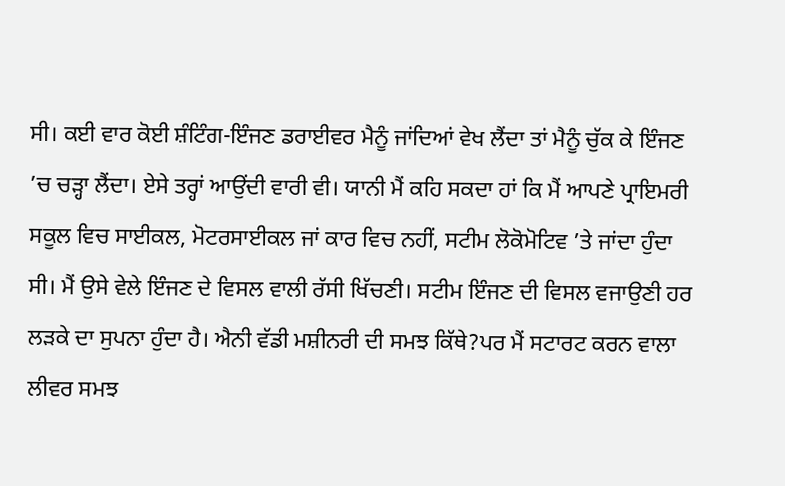ਸੀ। ਕਈ ਵਾਰ ਕੋਈ ਸ਼ੰਟਿੰਗ-ਇੰਜਣ ਡਰਾਈਵਰ ਮੈਨੂੰ ਜਾਂਦਿਆਂ ਵੇਖ ਲੈਂਦਾ ਤਾਂ ਮੈਨੂੰ ਚੁੱਕ ਕੇ ਇੰਜਣ ’ਚ ਚੜ੍ਹਾ ਲੈਂਦਾ। ਏਸੇ ਤਰ੍ਹਾਂ ਆਉਂਦੀ ਵਾਰੀ ਵੀ। ਯਾਨੀ ਮੈਂ ਕਹਿ ਸਕਦਾ ਹਾਂ ਕਿ ਮੈਂ ਆਪਣੇ ਪ੍ਰਾਇਮਰੀ ਸਕੂਲ ਵਿਚ ਸਾਈਕਲ, ਮੋਟਰਸਾਈਕਲ ਜਾਂ ਕਾਰ ਵਿਚ ਨਹੀਂ, ਸਟੀਮ ਲੋਕੋਮੋਟਿਵ ’ਤੇ ਜਾਂਦਾ ਹੁੰਦਾ ਸੀ। ਮੈਂ ਉਸੇ ਵੇਲੇ ਇੰਜਣ ਦੇ ਵਿਸਲ ਵਾਲੀ ਰੱਸੀ ਖਿੱਚਣੀ। ਸਟੀਮ ਇੰਜਣ ਦੀ ਵਿਸਲ ਵਜਾਉਣੀ ਹਰ ਲੜਕੇ ਦਾ ਸੁਪਨਾ ਹੁੰਦਾ ਹੈ। ਐਨੀ ਵੱਡੀ ਮਸ਼ੀਨਰੀ ਦੀ ਸਮਝ ਕਿੱਥੇ?ਪਰ ਮੈਂ ਸਟਾਰਟ ਕਰਨ ਵਾਲਾ ਲੀਵਰ ਸਮਝ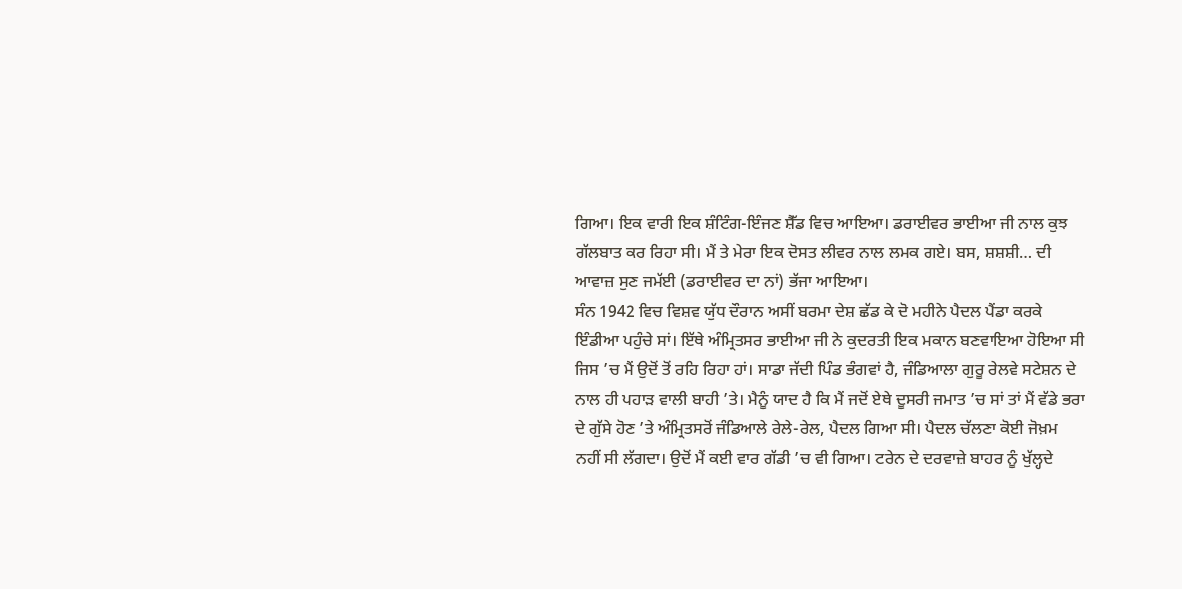ਗਿਆ। ਇਕ ਵਾਰੀ ਇਕ ਸ਼ੰਟਿੰਗ-ਇੰਜਣ ਸ਼ੈੱਡ ਵਿਚ ਆਇਆ। ਡਰਾਈਵਰ ਭਾਈਆ ਜੀ ਨਾਲ ਕੁਝ ਗੱਲਬਾਤ ਕਰ ਰਿਹਾ ਸੀ। ਮੈਂ ਤੇ ਮੇਰਾ ਇਕ ਦੋਸਤ ਲੀਵਰ ਨਾਲ ਲਮਕ ਗਏ। ਬਸ, ਸ਼ਸ਼ਸ਼ੀ… ਦੀ ਆਵਾਜ਼ ਸੁਣ ਜਮੱਈ (ਡਰਾਈਵਰ ਦਾ ਨਾਂ) ਭੱਜਾ ਆਇਆ।
ਸੰਨ 1942 ਵਿਚ ਵਿਸ਼ਵ ਯੁੱਧ ਦੌਰਾਨ ਅਸੀਂ ਬਰਮਾ ਦੇਸ਼ ਛੱਡ ਕੇ ਦੋ ਮਹੀਨੇ ਪੈਦਲ ਪੈਂਡਾ ਕਰਕੇ ਇੰਡੀਆ ਪਹੁੰਚੇ ਸਾਂ। ਇੱਥੇ ਅੰਮ੍ਰਿਤਸਰ ਭਾਈਆ ਜੀ ਨੇ ਕੁਦਰਤੀ ਇਕ ਮਕਾਨ ਬਣਵਾਇਆ ਹੋਇਆ ਸੀ ਜਿਸ ’ਚ ਮੈਂ ਉਦੋਂ ਤੋਂ ਰਹਿ ਰਿਹਾ ਹਾਂ। ਸਾਡਾ ਜੱਦੀ ਪਿੰਡ ਭੰਗਵਾਂ ਹੈ, ਜੰਡਿਆਲਾ ਗੁਰੂ ਰੇਲਵੇ ਸਟੇਸ਼ਨ ਦੇ ਨਾਲ ਹੀ ਪਹਾੜ ਵਾਲੀ ਬਾਹੀ ’ਤੇ। ਮੈਨੂੰ ਯਾਦ ਹੈ ਕਿ ਮੈਂ ਜਦੋਂ ਏਥੇ ਦੂਸਰੀ ਜਮਾਤ ’ਚ ਸਾਂ ਤਾਂ ਮੈਂ ਵੱਡੇ ਭਰਾ ਦੇ ਗੁੱਸੇ ਹੋਣ ’ਤੇ ਅੰਮ੍ਰਿਤਸਰੋਂ ਜੰਡਿਆਲੇ ਰੇਲੇ-ਰੇਲ, ਪੈਦਲ ਗਿਆ ਸੀ। ਪੈਦਲ ਚੱਲਣਾ ਕੋਈ ਜੋਖ਼ਮ ਨਹੀਂ ਸੀ ਲੱਗਦਾ। ਉਦੋਂ ਮੈਂ ਕਈ ਵਾਰ ਗੱਡੀ ’ਚ ਵੀ ਗਿਆ। ਟਰੇਨ ਦੇ ਦਰਵਾਜ਼ੇ ਬਾਹਰ ਨੂੰ ਖੁੱਲ੍ਹਦੇ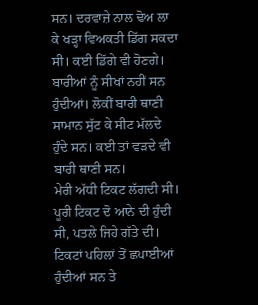ਸਨ। ਦਰਵਾਜ਼ੇ ਨਾਲ ਢੋਅ ਲਾ ਕੇ ਖੜ੍ਹਾ ਵਿਅਕਤੀ ਡਿੱਗ ਸਕਦਾ ਸੀ। ਕਈ ਡਿੱਗੇ ਵੀ ਹੋਣਗੇ। ਬਾਰੀਆਂ ਨੂੰ ਸੀਖਾਂ ਨਹੀਂ ਸਨ ਹੁੰਦੀਆਂ। ਲੋਕੀਂ ਬਾਰੀ ਥਾਣੀ ਸਾਮਾਨ ਸੁੱਟ ਕੇ ਸੀਟ ਮੱਲਦੇ ਹੁੰਦੇ ਸਨ। ਕਈ ਤਾਂ ਵੜਦੇ ਵੀ ਬਾਰੀ ਥਾਣੀ ਸਨ।
ਮੇਰੀ ਅੱਧੀ ਟਿਕਟ ਲੱਗਦੀ ਸੀ। ਪੂਰੀ ਟਿਕਟ ਦੋ ਆਨੇ ਦੀ ਹੁੰਦੀ ਸੀ, ਪਤਲੇ ਜਿਹੇ ਗੱਤੇ ਦੀ। ਟਿਕਟਾਂ ਪਹਿਲਾਂ ਤੋਂ ਛਪਾਈਆਂ ਹੁੰਦੀਆਂ ਸਨ ਤੇ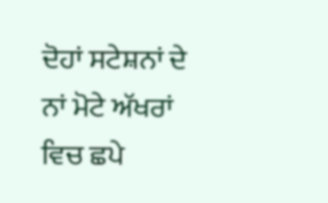ਦੋਹਾਂ ਸਟੇਸ਼ਨਾਂ ਦੇ ਨਾਂ ਮੋਟੇ ਅੱਖਰਾਂ ਵਿਚ ਛਪੇ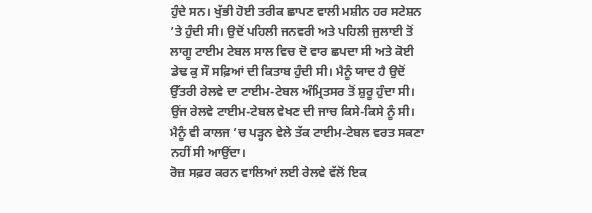ਹੁੰਦੇ ਸਨ। ਖੁੱਭੀ ਹੋਈ ਤਰੀਕ ਛਾਪਣ ਵਾਲੀ ਮਸ਼ੀਨ ਹਰ ਸਟੇਸ਼ਨ ’ਤੇ ਹੁੰਦੀ ਸੀ। ਉਦੋਂ ਪਹਿਲੀ ਜਨਵਰੀ ਅਤੇ ਪਹਿਲੀ ਜੁਲਾਈ ਤੋਂ ਲਾਗੂ ਟਾਈਮ ਟੇਬਲ ਸਾਲ ਵਿਚ ਦੋ ਵਾਰ ਛਪਦਾ ਸੀ ਅਤੇ ਕੋਈ ਡੇਢ ਕੁ ਸੌ ਸਫ਼ਿਆਂ ਦੀ ਕਿਤਾਬ ਹੁੰਦੀ ਸੀ। ਮੈਨੂੰ ਯਾਦ ਹੈ ਉਦੋਂ ਉੱਤਰੀ ਰੇਲਵੇ ਦਾ ਟਾਈਮ-ਟੇਬਲ ਅੰਮ੍ਰਿਤਸਰ ਤੋਂ ਸ਼ੁਰੂ ਹੁੰਦਾ ਸੀ। ਉਂਜ ਰੇਲਵੇ ਟਾਈਮ-ਟੇਬਲ ਵੇਖਣ ਦੀ ਜਾਚ ਕਿਸੇ-ਕਿਸੇ ਨੂੰ ਸੀ। ਮੈਨੂੰ ਵੀ ਕਾਲਜ ’ਚ ਪੜ੍ਹਨ ਵੇਲੇ ਤੱਕ ਟਾਈਮ-ਟੇਬਲ ਵਰਤ ਸਕਣਾ ਨਹੀਂ ਸੀ ਆਉਂਦਾ।
ਰੋਜ਼ ਸਫ਼ਰ ਕਰਨ ਵਾਲਿਆਂ ਲਈ ਰੇਲਵੇ ਵੱਲੋਂ ਇਕ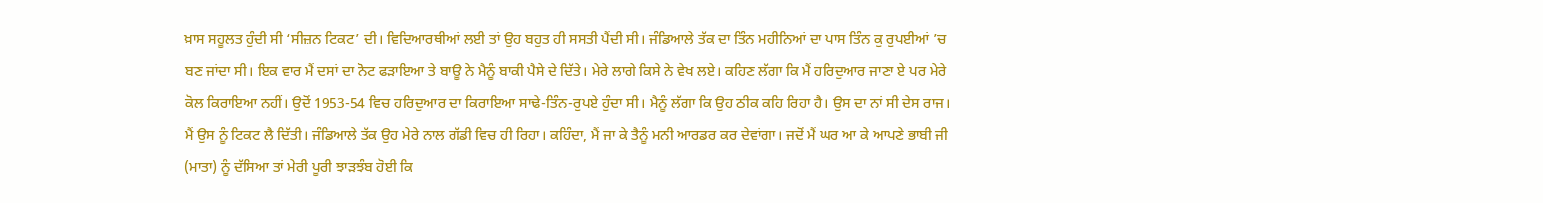ਖ਼ਾਸ ਸਹੂਲਤ ਹੁੰਦੀ ਸੀ ‘ਸੀਜ਼ਨ ਟਿਕਟ’ ਦੀ। ਵਿਦਿਆਰਥੀਆਂ ਲਈ ਤਾਂ ਉਹ ਬਹੁਤ ਹੀ ਸਸਤੀ ਪੈਂਦੀ ਸੀ। ਜੰਡਿਆਲੇ ਤੱਕ ਦਾ ਤਿੰਨ ਮਹੀਨਿਆਂ ਦਾ ਪਾਸ ਤਿੰਨ ਕੁ ਰੁਪਈਆਂ ’ਚ ਬਣ ਜਾਂਦਾ ਸੀ। ਇਕ ਵਾਰ ਮੈਂ ਦਸਾਂ ਦਾ ਨੋਟ ਫੜਾਇਆ ਤੇ ਬਾਊ ਨੇ ਮੈਨੂੰ ਬਾਕੀ ਪੈਸੇ ਦੇ ਦਿੱਤੇ। ਮੇਰੇ ਲਾਗੇ ਕਿਸੇ ਨੇ ਵੇਖ ਲਏ। ਕਹਿਣ ਲੱਗਾ ਕਿ ਮੈਂ ਹਰਿਦੁਆਰ ਜਾਣਾ ਏ ਪਰ ਮੇਰੇ ਕੋਲ ਕਿਰਾਇਆ ਨਹੀਂ। ਉਦੋਂ 1953-54 ਵਿਚ ਹਰਿਦੁਆਰ ਦਾ ਕਿਰਾਇਆ ਸਾਢੇ-ਤਿੰਨ-ਰੁਪਏ ਹੁੰਦਾ ਸੀ। ਮੈਨੂੰ ਲੱਗਾ ਕਿ ਉਹ ਠੀਕ ਕਹਿ ਰਿਹਾ ਹੈ। ਉਸ ਦਾ ਨਾਂ ਸੀ ਦੇਸ ਰਾਜ। ਮੈਂ ਉਸ ਨੂੰ ਟਿਕਟ ਲੈ ਦਿੱਤੀ। ਜੰਡਿਆਲੇ ਤੱਕ ਉਹ ਮੇਰੇ ਨਾਲ ਗੱਡੀ ਵਿਚ ਹੀ ਰਿਹਾ। ਕਹਿੰਦਾ, ਮੈਂ ਜਾ ਕੇ ਤੈਨੂੰ ਮਨੀ ਆਰਡਰ ਕਰ ਦੇਵਾਂਗਾ। ਜਦੋਂ ਮੈਂ ਘਰ ਆ ਕੇ ਆਪਣੇ ਭਾਬੀ ਜੀ (ਮਾਤਾ) ਨੂੰ ਦੱਸਿਆ ਤਾਂ ਮੇਰੀ ਪੂਰੀ ਝਾੜਝੰਬ ਹੋਈ ਕਿ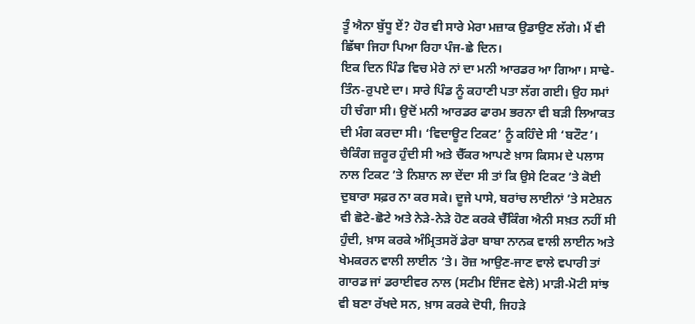ਤੂੰ ਐਨਾ ਬੁੱਧੂ ਏਂ? ਹੋਰ ਵੀ ਸਾਰੇ ਮੇਰਾ ਮਜ਼ਾਕ ਉਡਾਉਣ ਲੱਗੇ। ਮੈਂ ਵੀ ਛਿੱਥਾ ਜਿਹਾ ਪਿਆ ਰਿਹਾ ਪੰਜ-ਛੇ ਦਿਨ।
ਇਕ ਦਿਨ ਪਿੰਡ ਵਿਚ ਮੇਰੇ ਨਾਂ ਦਾ ਮਨੀ ਆਰਡਰ ਆ ਗਿਆ। ਸਾਢੇ-ਤਿੰਨ-ਰੁਪਏ ਦਾ। ਸਾਰੇ ਪਿੰਡ ਨੂੰ ਕਹਾਣੀ ਪਤਾ ਲੱਗ ਗਈ। ਉਹ ਸਮਾਂ ਹੀ ਚੰਗਾ ਸੀ। ਉਦੋਂ ਮਨੀ ਆਰਡਰ ਫਾਰਮ ਭਰਨਾ ਵੀ ਬੜੀ ਲਿਆਕਤ ਦੀ ਮੰਗ ਕਰਦਾ ਸੀ। ‘ਵਿਦਾਊਟ ਟਿਕਟ’ ਨੂੰ ਕਹਿੰਦੇ ਸੀ ‘ਬਟੌਟ’। ਚੈਕਿੰਗ ਜ਼ਰੂਰ ਹੁੰਦੀ ਸੀ ਅਤੇ ਚੈੱਕਰ ਆਪਣੇ ਖ਼ਾਸ ਕਿਸਮ ਦੇ ਪਲਾਸ ਨਾਲ ਟਿਕਟ ’ਤੇ ਨਿਸ਼ਾਨ ਲਾ ਦੇਂਦਾ ਸੀ ਤਾਂ ਕਿ ਉਸੇ ਟਿਕਟ ’ਤੇ ਕੋਈ ਦੁਬਾਰਾ ਸਫ਼ਰ ਨਾ ਕਰ ਸਕੇ। ਦੂਜੇ ਪਾਸੇ, ਬਰਾਂਚ ਲਾਈਨਾਂ ’ਤੇ ਸਟੇਸ਼ਨ ਵੀ ਛੋਟੇ-ਛੋਟੇ ਅਤੇ ਨੇੜੇ-ਨੇੜੇ ਹੋਣ ਕਰਕੇ ਚੈੱਕਿੰਗ ਐਨੀ ਸਖ਼ਤ ਨਹੀਂ ਸੀ ਹੁੰਦੀ, ਖ਼ਾਸ ਕਰਕੇ ਅੰਮ੍ਰਿਤਸਰੋਂ ਡੇਰਾ ਬਾਬਾ ਨਾਨਕ ਵਾਲੀ ਲਾਈਨ ਅਤੇ ਖੇਮਕਰਨ ਵਾਲੀ ਲਾਈਨ ’ਤੇ। ਰੋਜ਼ ਆਉਣ-ਜਾਣ ਵਾਲੇ ਵਪਾਰੀ ਤਾਂ ਗਾਰਡ ਜਾਂ ਡਰਾਈਵਰ ਨਾਲ (ਸਟੀਮ ਇੰਜਣ ਵੇਲੇ) ਮਾੜੀ-ਮੋਟੀ ਸਾਂਝ ਵੀ ਬਣਾ ਰੱਖਦੇ ਸਨ, ਖ਼ਾਸ ਕਰਕੇ ਦੋਧੀ, ਜਿਹੜੇ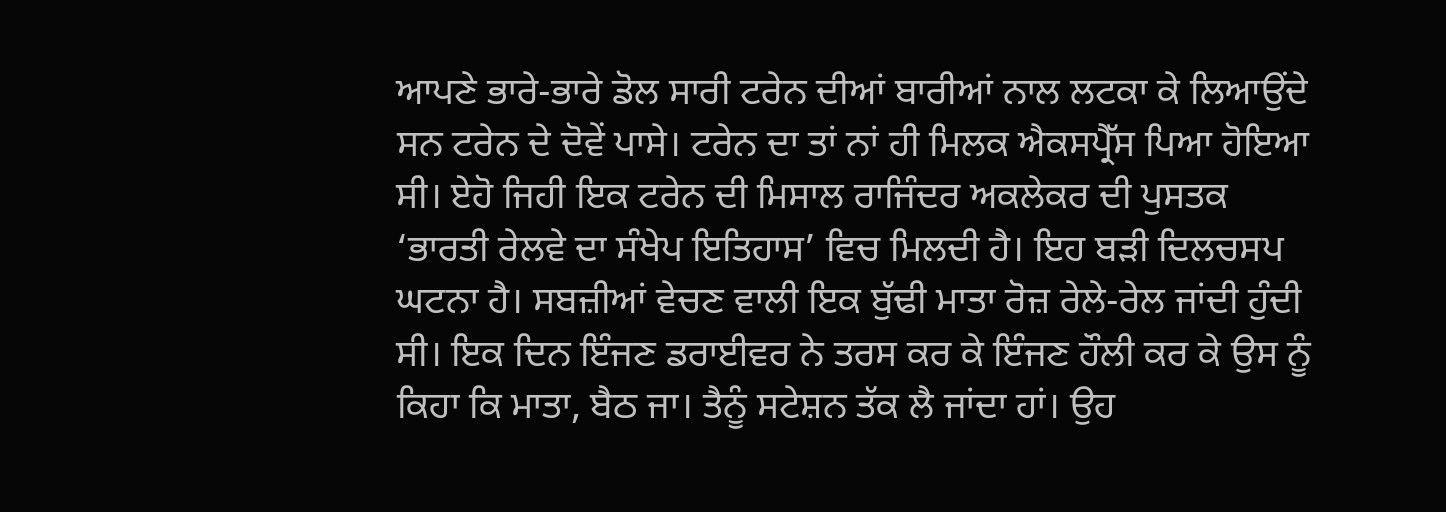ਆਪਣੇ ਭਾਰੇ-ਭਾਰੇ ਡੋਲ ਸਾਰੀ ਟਰੇਨ ਦੀਆਂ ਬਾਰੀਆਂ ਨਾਲ ਲਟਕਾ ਕੇ ਲਿਆਉਂਦੇ ਸਨ ਟਰੇਨ ਦੇ ਦੋਵੇਂ ਪਾਸੇ। ਟਰੇਨ ਦਾ ਤਾਂ ਨਾਂ ਹੀ ਮਿਲਕ ਐਕਸਪ੍ਰੈੱਸ ਪਿਆ ਹੋਇਆ ਸੀ। ਏਹੋ ਜਿਹੀ ਇਕ ਟਰੇਨ ਦੀ ਮਿਸਾਲ ਰਾਜਿੰਦਰ ਅਕਲੇਕਰ ਦੀ ਪੁਸਤਕ ‘ਭਾਰਤੀ ਰੇਲਵੇ ਦਾ ਸੰਖੇਪ ਇਤਿਹਾਸ’ ਵਿਚ ਮਿਲਦੀ ਹੈ। ਇਹ ਬੜੀ ਦਿਲਚਸਪ ਘਟਨਾ ਹੈ। ਸਬਜ਼ੀਆਂ ਵੇਚਣ ਵਾਲੀ ਇਕ ਬੁੱਢੀ ਮਾਤਾ ਰੋਜ਼ ਰੇਲੇ-ਰੇਲ ਜਾਂਦੀ ਹੁੰਦੀ ਸੀ। ਇਕ ਦਿਨ ਇੰਜਣ ਡਰਾਈਵਰ ਨੇ ਤਰਸ ਕਰ ਕੇ ਇੰਜਣ ਹੌਲੀ ਕਰ ਕੇ ਉਸ ਨੂੰ ਕਿਹਾ ਕਿ ਮਾਤਾ, ਬੈਠ ਜਾ। ਤੈਨੂੰ ਸਟੇਸ਼ਨ ਤੱਕ ਲੈ ਜਾਂਦਾ ਹਾਂ। ਉਹ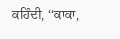ਕਹਿੰਦੀ, ‘‘ਕਾਕਾ,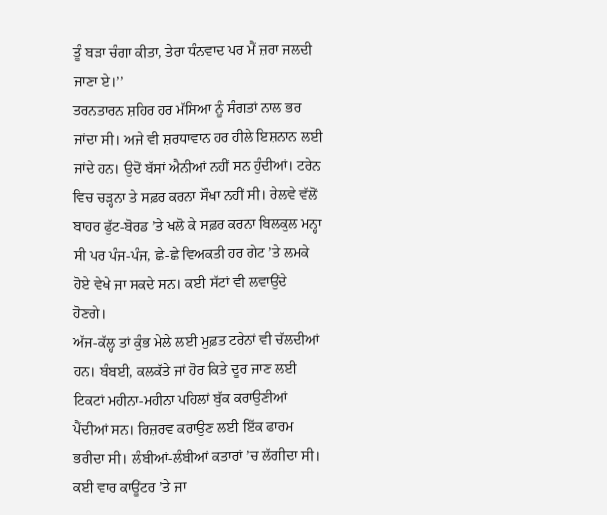ਤੂੰ ਬੜਾ ਚੰਗਾ ਕੀਤਾ, ਤੇਰਾ ਧੰਨਵਾਦ ਪਰ ਮੈਂ ਜ਼ਰਾ ਜਲਦੀ ਜਾਣਾ ਏ।’’
ਤਰਨਤਾਰਨ ਸ਼ਹਿਰ ਹਰ ਮੱਸਿਆ ਨੂੰ ਸੰਗਤਾਂ ਨਾਲ ਭਰ ਜਾਂਦਾ ਸੀ। ਅਜੇ ਵੀ ਸ਼ਰਧਾਵਾਨ ਹਰ ਹੀਲੇ ਇਸ਼ਨਾਨ ਲਈ ਜਾਂਦੇ ਹਨ। ਉਦੋਂ ਬੱਸਾਂ ਐਨੀਆਂ ਨਹੀਂ ਸਨ ਹੁੰਦੀਆਂ। ਟਰੇਨ ਵਿਚ ਚੜ੍ਹਨਾ ਤੇ ਸਫ਼ਰ ਕਰਨਾ ਸੌਖਾ ਨਹੀਂ ਸੀ। ਰੇਲਵੇ ਵੱਲੋਂ ਬਾਹਰ ਫੁੱਟ-ਬੋਰਡ ’ਤੇ ਖਲੋ ਕੇ ਸਫ਼ਰ ਕਰਨਾ ਬਿਲਕੁਲ ਮਨ੍ਹਾ ਸੀ ਪਰ ਪੰਜ-ਪੰਜ, ਛੇ-ਛੇ ਵਿਅਕਤੀ ਹਰ ਗੇਟ ’ਤੇ ਲਮਕੇ ਹੋਏ ਵੇਖੇ ਜਾ ਸਕਦੇ ਸਨ। ਕਈ ਸੱਟਾਂ ਵੀ ਲਵਾਉਂਦੇ ਹੋਣਗੇ।
ਅੱਜ-ਕੱਲ੍ਹ ਤਾਂ ਕੁੰਭ ਮੇਲੇ ਲਈ ਮੁਫ਼ਤ ਟਰੇਨਾਂ ਵੀ ਚੱਲਦੀਆਂ ਹਨ। ਬੰਬਈ, ਕਲਕੱਤੇ ਜਾਂ ਹੋਰ ਕਿਤੇ ਦੂਰ ਜਾਣ ਲਈ ਟਿਕਟਾਂ ਮਹੀਨਾ-ਮਹੀਨਾ ਪਹਿਲਾਂ ਬੁੱਕ ਕਰਾਉਣੀਆਂ ਪੈਂਦੀਆਂ ਸਨ। ਰਿਜ਼ਰਵ ਕਰਾਉਣ ਲਈ ਇੱਕ ਫਾਰਮ ਭਰੀਦਾ ਸੀ। ਲੰਬੀਆਂ-ਲੰਬੀਆਂ ਕਤਾਰਾਂ ’ਚ ਲੱਗੀਦਾ ਸੀ। ਕਈ ਵਾਰ ਕਾਊਂਟਰ ’ਤੇ ਜਾ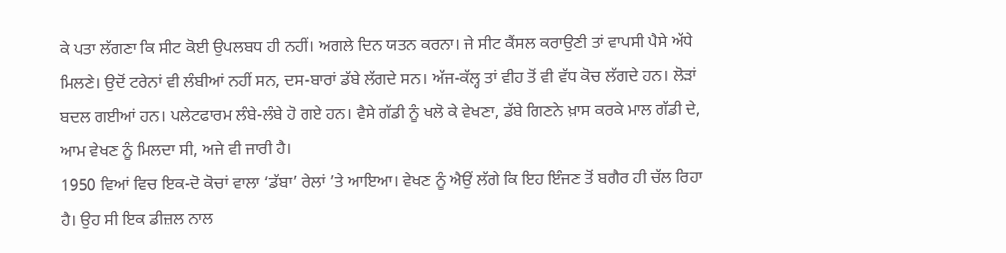ਕੇ ਪਤਾ ਲੱਗਣਾ ਕਿ ਸੀਟ ਕੋਈ ਉਪਲਬਧ ਹੀ ਨਹੀਂ। ਅਗਲੇ ਦਿਨ ਯਤਨ ਕਰਨਾ। ਜੇ ਸੀਟ ਕੈਂਸਲ ਕਰਾਉਣੀ ਤਾਂ ਵਾਪਸੀ ਪੈਸੇ ਅੱਧੇ ਮਿਲਣੇ। ਉਦੋਂ ਟਰੇਨਾਂ ਵੀ ਲੰਬੀਆਂ ਨਹੀਂ ਸਨ, ਦਸ-ਬਾਰਾਂ ਡੱਬੇ ਲੱਗਦੇ ਸਨ। ਅੱਜ-ਕੱਲ੍ਹ ਤਾਂ ਵੀਹ ਤੋਂ ਵੀ ਵੱਧ ਕੋਚ ਲੱਗਦੇ ਹਨ। ਲੋੜਾਂ ਬਦਲ ਗਈਆਂ ਹਨ। ਪਲੇਟਫਾਰਮ ਲੰਬੇ-ਲੰਬੇ ਹੋ ਗਏ ਹਨ। ਵੈਸੇ ਗੱਡੀ ਨੂੰ ਖਲੋ ਕੇ ਵੇਖਣਾ, ਡੱਬੇ ਗਿਣਨੇ ਖ਼ਾਸ ਕਰਕੇ ਮਾਲ ਗੱਡੀ ਦੇ, ਆਮ ਵੇਖਣ ਨੂੰ ਮਿਲਦਾ ਸੀ, ਅਜੇ ਵੀ ਜਾਰੀ ਹੈ।
1950 ਵਿਆਂ ਵਿਚ ਇਕ-ਦੋ ਕੋਚਾਂ ਵਾਲਾ ‘ਡੱਬਾ’ ਰੇਲਾਂ ’ਤੇ ਆਇਆ। ਵੇਖਣ ਨੂੰ ਐਉਂ ਲੱਗੇ ਕਿ ਇਹ ਇੰਜਣ ਤੋਂ ਬਗੈਰ ਹੀ ਚੱਲ ਰਿਹਾ ਹੈ। ਉਹ ਸੀ ਇਕ ਡੀਜ਼ਲ ਨਾਲ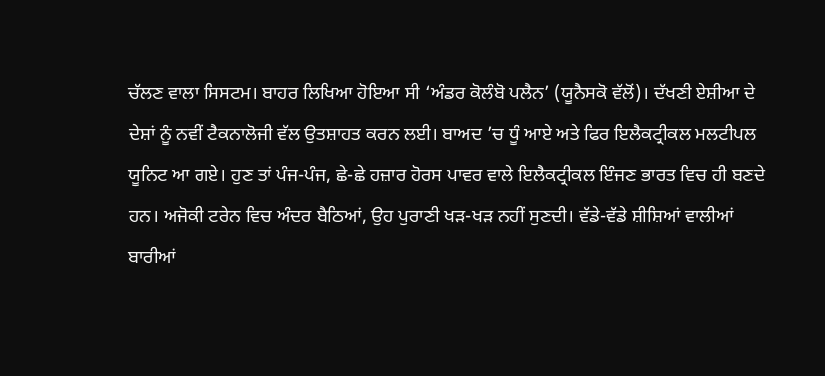ਚੱਲਣ ਵਾਲਾ ਸਿਸਟਮ। ਬਾਹਰ ਲਿਖਿਆ ਹੋਇਆ ਸੀ ‘ਅੰਡਰ ਕੋਲੰਬੋ ਪਲੈਨ’ (ਯੂਨੈਸਕੋ ਵੱਲੋਂ)। ਦੱਖਣੀ ਏਸ਼ੀਆ ਦੇ ਦੇਸ਼ਾਂ ਨੂੰ ਨਵੀਂ ਟੈਕਨਾਲੋਜੀ ਵੱਲ ਉਤਸ਼ਾਹਤ ਕਰਨ ਲਈ। ਬਾਅਦ ’ਚ ਧੂੰ ਆਏ ਅਤੇ ਫਿਰ ਇਲੈਕਟ੍ਰੀਕਲ ਮਲਟੀਪਲ ਯੂਨਿਟ ਆ ਗਏ। ਹੁਣ ਤਾਂ ਪੰਜ-ਪੰਜ, ਛੇ-ਛੇ ਹਜ਼ਾਰ ਹੋਰਸ ਪਾਵਰ ਵਾਲੇ ਇਲੈਕਟ੍ਰੀਕਲ ਇੰਜਣ ਭਾਰਤ ਵਿਚ ਹੀ ਬਣਦੇ ਹਨ। ਅਜੋਕੀ ਟਰੇਨ ਵਿਚ ਅੰਦਰ ਬੈਠਿਆਂ, ਉਹ ਪੁਰਾਣੀ ਖੜ-ਖੜ ਨਹੀਂ ਸੁਣਦੀ। ਵੱਡੇ-ਵੱਡੇ ਸ਼ੀਸ਼ਿਆਂ ਵਾਲੀਆਂ ਬਾਰੀਆਂ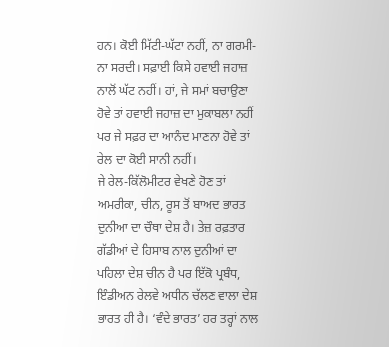ਹਨ। ਕੋਈ ਮਿੱਟੀ-ਘੱਟਾ ਨਹੀਂ, ਨਾ ਗਰਮੀ-ਨਾ ਸਰਦੀ। ਸਫ਼ਾਈ ਕਿਸੇ ਹਵਾਈ ਜਹਾਜ਼ ਨਾਲੋਂ ਘੱਟ ਨਹੀਂ। ਹਾਂ, ਜੇ ਸਮਾਂ ਬਚਾਉਣਾ ਹੋਵੇ ਤਾਂ ਹਵਾਈ ਜਹਾਜ਼ ਦਾ ਮੁਕਾਬਲਾ ਨਹੀਂ ਪਰ ਜੇ ਸਫ਼ਰ ਦਾ ਆਨੰਦ ਮਾਣਨਾ ਹੋਵੇ ਤਾਂ ਰੇਲ ਦਾ ਕੋਈ ਸਾਨੀ ਨਹੀਂ।
ਜੇ ਰੇਲ-ਕਿੱਲੋਮੀਟਰ ਵੇਖਣੇ ਹੋਣ ਤਾਂ ਅਮਰੀਕਾ, ਚੀਨ, ਰੂਸ ਤੋਂ ਬਾਅਦ ਭਾਰਤ ਦੁਨੀਆ ਦਾ ਚੌਥਾ ਦੇਸ਼ ਹੈ। ਤੇਜ਼ ਰਫ਼ਤਾਰ ਗੱਡੀਆਂ ਦੇ ਹਿਸਾਬ ਨਾਲ ਦੁਨੀਆਂ ਦਾ ਪਹਿਲਾ ਦੇਸ਼ ਚੀਨ ਹੈ ਪਰ ਇੱਕੋ ਪ੍ਰਬੰਧ, ਇੰਡੀਅਨ ਰੇਲਵੇ ਅਧੀਨ ਚੱਲਣ ਵਾਲਾ ਦੇਸ਼ ਭਾਰਤ ਹੀ ਹੈ। ‘ਵੰਦੇ ਭਾਰਤ’ ਹਰ ਤਰ੍ਹਾਂ ਨਾਲ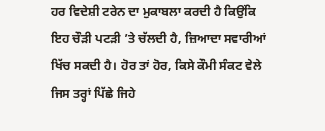ਹਰ ਵਿਦੇਸ਼ੀ ਟਰੇਨ ਦਾ ਮੁਕਾਬਲਾ ਕਰਦੀ ਹੈ ਕਿਉਂਕਿ ਇਹ ਚੌੜੀ ਪਟੜੀ ’ਤੇ ਚੱਲਦੀ ਹੈ, ਜ਼ਿਆਦਾ ਸਵਾਰੀਆਂ ਖਿੱਚ ਸਕਦੀ ਹੈ। ਹੋਰ ਤਾਂ ਹੋਰ, ਕਿਸੇ ਕੌਮੀ ਸੰਕਟ ਵੇਲੇ ਜਿਸ ਤਰ੍ਹਾਂ ਪਿੱਛੇ ਜਿਹੇ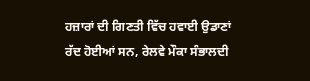ਹਜ਼ਾਰਾਂ ਦੀ ਗਿਣਤੀ ਵਿੱਚ ਹਵਾਈ ਉਡਾਣਾਂ ਰੱਦ ਹੋਈਆਂ ਸਨ, ਰੇਲਵੇ ਮੌਕਾ ਸੰਭਾਲਦੀ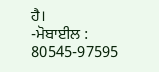ਹੈ।
-ਮੋਬਾਈਲ : 80545-97595